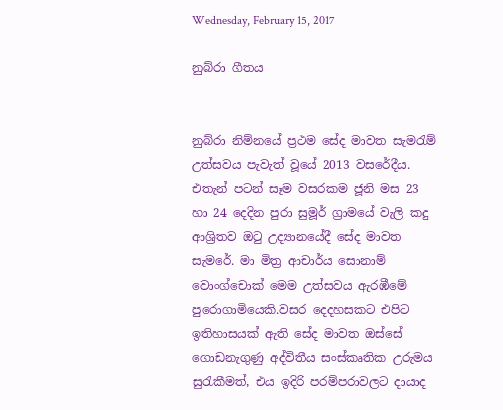Wednesday, February 15, 2017

නුබ්රා ගීතය


නුබ්රා නිම්නයේ ප්‍රථම සේද මාවත සැමරැම් උත්සවය පැවැත් වූයේ 2013 වසරේදීය. එතැන් පටන් සෑම වසරකම ජූනි මස 23 හා 24 දෙදින පුරා සුමූර් ග්‍රාමයේ වැලි කදු ආශ්‍රිතව ඔටු උද්‍යානයේදී සේද මාවත සැමරේ. මා මිත්‍ර ආචාර්ය සොනාම් වොංග්චොක් මෙම උත්සවය ඇරඹීමේ පුරොගාමියෙකි.වසර දෙදහසකට එපිට ඉතිහාසයක් ඇති සේද මාවත ඔස්සේ ගොඩනැගුණු අද්විතීය සංස්කෘතික උරුමය සුරැකීමත්, එය ඉදිරි පරම්පරාවලට දායාද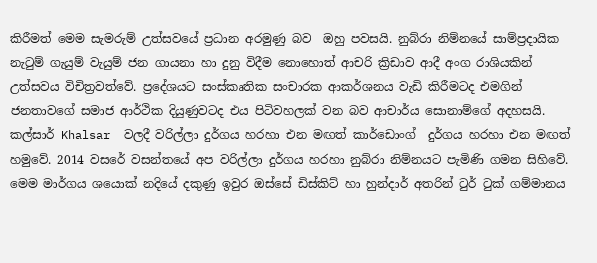කිරීමත් මෙම සැමරුම් උත්සවයේ ප්‍රධාන අරමුණු බව  ඔහු පවසයි. නුබ්රා නිම්නයේ සාම්ප්‍රදායික නැටුම් ගැයුම් වැයුම් ජන ගායනා හා දුනු විදීම නොහොත් ආචරි ක්‍රිඩාව ආදී අංග රාශියකින් උත්සවය විචිත්‍රවත්වේ. ප්‍රදේශයට සංස්කෘතික සංචාරක ආකර්ශනය වැඩි කිරීමටද එමගින් ජනතාවගේ සමාජ ආර්ථික දියුණුවටද එය පිටිවහලක් වන බව ආචාර්ය සොනාම්ගේ අදහසයි.
කල්සාර් Khalsar  වලදී වරිල්ලා දුර්ගය හරහා එන මඟත් කාර්ඩොංග්  දුර්ගය හරහා එන මඟත් හමුවේ. 2014 වසරේ වසන්තයේ අප වරිල්ලා දුර්ගය හරහා නුබ්රා නිම්නයට පැමිණි ගමන සිහිවේ. මෙම මාර්ගය ශයොක් නදියේ දකුණු ඉවුර ඔස්සේ ඩිස්කිට් හා හුන්දාර් අතරින් ටුර් ටුක් ගම්මානය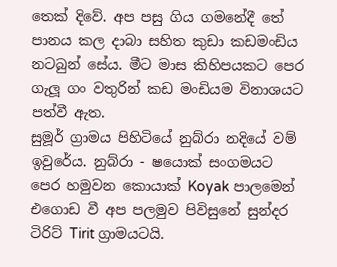තෙක් දිවේ. අප පසු ගිය ගමනේදී තේ පානය කල දාබා සහිත කුඩා කඩමංඩිය නටබුන් සේය. මීට මාස කිහිපයකට පෙර ගැලූ ගං වතුරින් කඩ මංඩියම විනාශයට පත්වී ඇත.
සුමූර් ග්‍රාමය පිහිටියේ නුබ්රා නදියේ වම් ඉවුරේය. නුබ්රා‍ - ෂයොක් සංගමයට පෙර හමුවන කොයාක් Koyak පාලමෙන් එගොඩ වී අප පලමුව පිවිසුනේ සුන්දර ටිරිට් Tirit ග්‍රාමයටයි.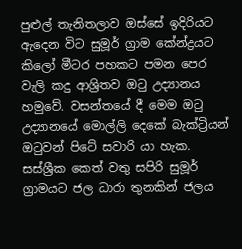පුළුල් තැනිතලාව ඔස්සේ ඉදිරියට ඇදෙන විට සුමූර් ග්‍රාම කේන්ද්‍රයට කිලෝ මීටර පහකට පමන පෙර වැලි කදු ආශ්‍රිතව ඔටු උද්‍යානය හමුවේ. වසන්තයේ දී මෙම ඔටු උද්‍යානයේ මොල්ලි දෙකේ බැක්ට්‍රියන් ඔටුවන් පිටේ සවාරි යා හැක.
සස්ශ්‍රීක කෙත් වතු සපිරි සුමූර් ග්‍රාමයට ජල ධාරා තුනකින් ජලය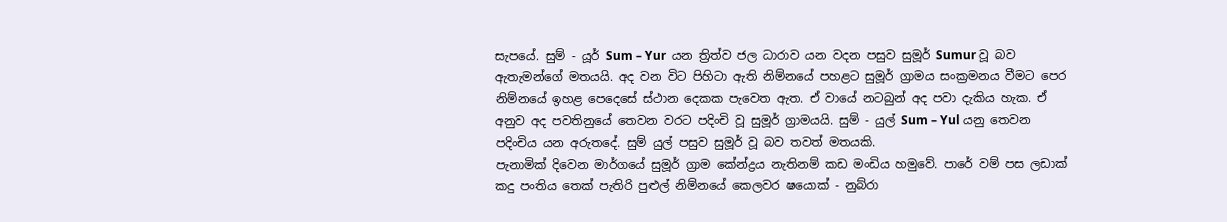සැපයේ. සුම් - යූර් Sum – Yur  යන ත්‍රිත්ව ජල ධාරාව යන වදන පසුව සුමූර් Sumur වූ බව ඇතැමන්ගේ මතයයි. අද වන විට පිහිටා ඇති නිම්නයේ පහළට සුමූර් ග්‍රාමය සංක්‍රමනය වීමට පෙර නිම්නයේ ඉහළ පෙදෙසේ ස්ථාන දෙකක පැවෙත ඇත. ඒ වායේ නටබුන් අද පවා දැකිය හැක. ඒ අනුව අද පවතිනුයේ තෙවන වරට පදිංචි වූ සුමූර් ග්‍රාමයයි. සුම් - යුල් Sum – Yul යනු තෙවන පදිංචිය යන අරුතදේ. සුම් යුල් පසුව සුමූර් වූ බව තවත් මතයකි.
පැනාමික් දිවෙන මාර්ගයේ සුමූර් ග්‍රාම කේන්ද්‍රය නැතිනම් කඩ මංඩිය හමුවේ. පාරේ වම් පස ලඩාක් කදු පංතිය තෙක් පැතිරි පුළුල් නිම්නයේ කෙලවර ෂයොක් - නුබ්රා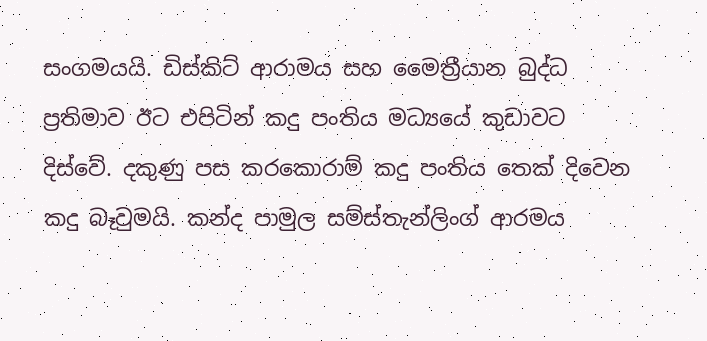සංගමයයි. ඩිස්කිට් ආරාමය සහ මෛත්‍රීයාන බුද්ධ ප්‍රතිමාව ඊට එපිටින් කදු පංතිය මධ්‍යයේ කුඩාවට දිස්වේ. දකුණු පස කරකොරාම් කදු පංතිය තෙක් දිවෙන කදු බෑවුමයි. කන්ද පාමුල සම්ස්තැන්ලිංග් ආරමය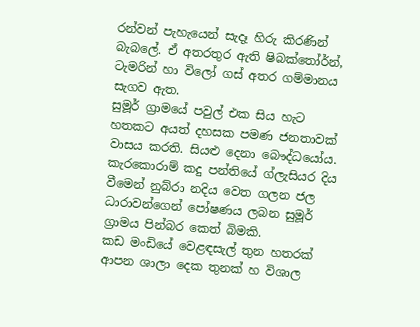රන්වන් පැහැයෙන් සැදෑ හිරු කිරණින් බැබලේ. ඒ අතරතුර ඇති ෂිබක්තෝර්න්, ටැමරින් හා විලෝ ගස් අතර ගම්මානය සැගව ඇත.
සුමූර් ග්‍රාමයේ පවුල් එක සිය හැට හතකට අයත් දහසක පමණ ජනතාවක් වාසය කරති. සියළු දෙනා බෞද්ධයෝය. කැරකොරාම් කදු පන්තියේ ග්ලැසියර දිය වීමෙන් නුබ්රා නදිය වෙත ගලන ජල ධාරාවන්ගෙන් පෝෂණය ලබන සුමූර් ග්‍රාමය පින්බර කෙත් බිමකි.
කඩ මංඩියේ වෙළඳසැල් තුන හතරක් ආපන ශාලා දෙක තුනක් හ විශාල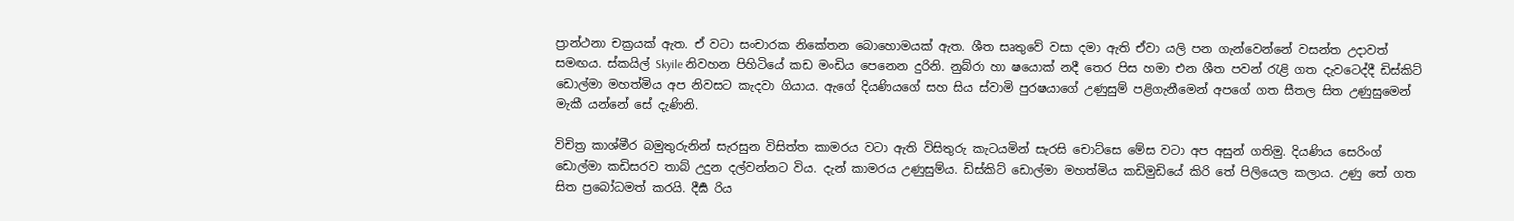ප්‍රාන්ථනා චක්‍රයක් ඇත. ඒ වටා සංචාරක නිකේතන බොහොමයක් ඇත. ශීත සෘතුවේ වසා දමා ඇති ඒවා යලි පන ගැන්වෙන්නේ වසන්ත උදාවත් සමඟය. ස්කයිල් Skyile නිවහන පිහිටියේ කඩ මංඩිය පෙනෙන දුරිනි. නුබ්රා හා ෂයොක් නදී තෙර පිස හමා එන ශීත පවන් රැළි ගත දැවටෙද්දී ඩිස්කිට් ඩොල්මා මහත්මිය අප නිවසට කැදවා ගියාය. ඇගේ දියණියගේ සහ සිය ස්වාමි පුරෂයාගේ උණුසුම් පළිගැනීමෙන් අපගේ ගත සීතල සිත උණුසුමෙන් මැකී යන්නේ සේ දැණිනි.

විචිත්‍ර කාශ්මීර බමුතුරුනින් සැරසුන විසිත්ත කාමරය වටා ඇති විසිතුරු කැටයමින් සැරසි චොට්ස‍ෙ මේස වටා අප අසුන් ගතිමු. දියණිය සෙරිංග් ඩොල්මා කඩිසරව තාබ් උදුන දල්වන්නට විය. දැන් කාමරය උණුසුම්ය. ඩිස්කිට් ඩොල්මා මහත්මිය කඩිමුඩියේ කිරි තේ පිලියෙල කලාය. උණු තේ ගත සිත ප්‍රබෝධමත් කරයි. දීර්‍ඝ රිය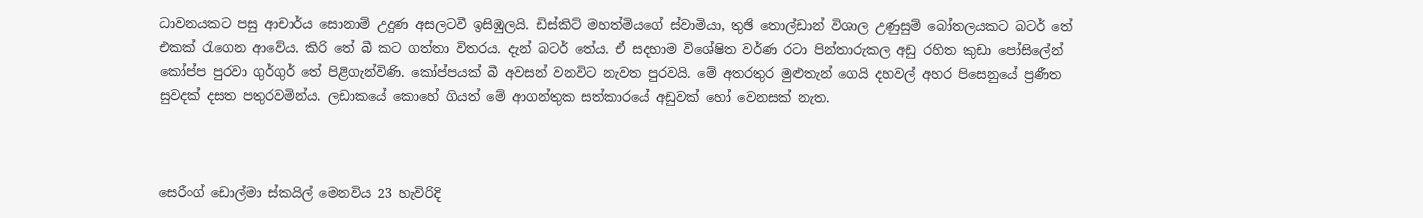ධාවනයකට පසු ආචාර්ය සොනාම් උදුණ අසලටවී ඉසිඹුලයි. ඩිස්කිට් මහත්මියගේ ස්වාමියා, තුඡි තොල්ඩාන් විශාල උණුසුම් බෝතලයකට බටර් තේ එකක් රැගෙන ආවේය. කිරි තේ බී කට ගත්තා විතරය. දැන් බටර් තේය. ඒ සදහාම විශේෂිත වර්ණ රටා පින්තාරුකල අඩු රහිත කුඩා පෝසිලේන් කෝප්ප පුරවා ගුර්ගුර් තේ පිළිගැන්විණි. කෝප්පයක් බී අවසන් වනවිට නැවත පුරවයි. මේ අතරතුර මුළුතැන් ගෙයි දහවල් අහර පිසෙනුයේ ප්‍රණීත සුවදක් දසත පතුරවමින්ය. ලඩාකයේ කොහේ ගියත් මේ ආගන්තුක සත්කාරයේ අඩුවක් හෝ වෙනසක් නැත.



සෙරීංග් ඩොල්මා ස්කයිල් මෙනවිය 23 හැවිරිදි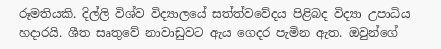රූමතියකි. දිල්ලි විශ්ව විද්‍යාලයේ සත්ත්වවේදය පිළිබද විද්‍යා උපාධිය හදාරයි. ශීත සෘතුවේ නාවාඩුවට ඇය ගෙදර පැමින ඇත. ඔවුන්ගේ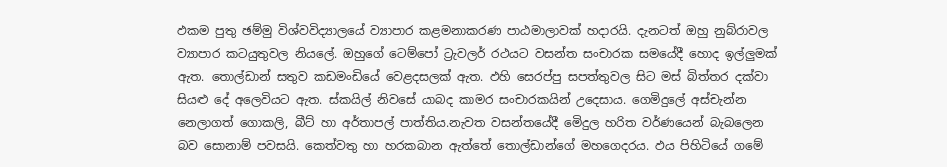ඵකම පුතු ඡම්මු විශ්වවිද්‍යාලයේ ව්‍යාපාර කළමනාකරණ පාඨමාලාවක් හදාරයි. දැනටත් ඔහු නුබ්රාවල ව්‍යාපාර කටයුතුවල නියලේ. ඔහුගේ ටෙම්පෝ ට්‍රැවලර් රථයට වසන්ත සංචාරක සමයේදී හොද ඉල්ලුමක් ඇත. තොල්ඩාන් සතුව කඩමංඩියේ වෙළදසලක් ඇත. ඵහි සෙරප්පු සපත්තුවල සිට මස් බිත්තර දක්වා සියළු දේ අලෙවියට ඇත. ස්කයිල් නිවසේ යාබද කාමර සංචාරකයින් උදෙසාය. ගෙමිදුලේ අස්චැන්න නෙලාගත් ගොකලි, බීට් හා අර්තාපල් පාත්තිය.නැවත වසන්තයේදී මෙිදුල හරිත වර්ණයෙන් බැබලෙන බව සොනාම් පවසයි. කෙත්වතු හා හරකබාන ඇත්තේ තොල්ඩාන්ගේ මහගෙදරය. ඵය පිහිටියේ ගමේ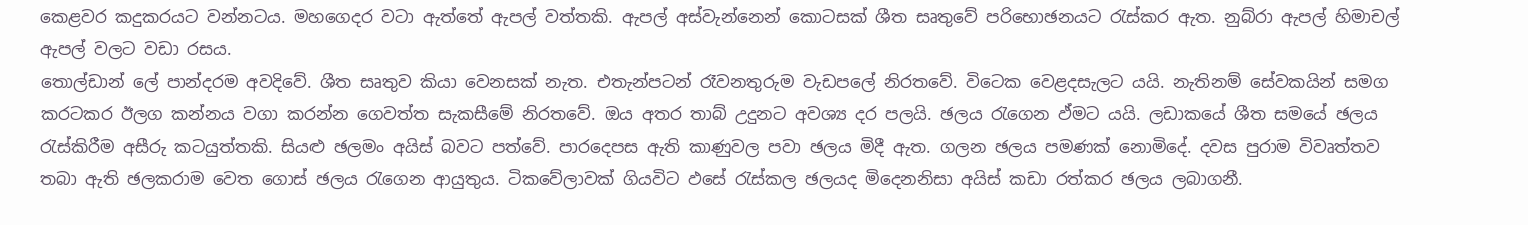කෙළවර කදුකරයට වන්නටය. මහගෙදර වටා ඇත්තේ ඇපල් වත්තකි. ඇපල් අස්වැන්නෙන් කොටසක් ශීත සෘතුවේ පරිභොඡනයට රැස්කර ඇත. නුබ්රා ඇපල් හිමාචල් ඇපල් වලට වඩා රසය.
තොල්ඩාන් ලේ පාන්දරම අවදිවේ. ශීත සෘතුව කියා වෙනසක් නැත. එතැන්පටන් රෑවනතුරුම වැඩපලේ නිරතවේ. විටෙක වෙළදසැලට යයි. නැතිනම් සේවකයින් සමග කරටකර ඊලග කන්නය වගා කරන්න ගෙවත්ත සැකසීමේ නිරතවේ. ඔය අතර තාබ් උදුනට අවශ්‍ය දර පලයි. ඡලය රැගෙන ඵ්මට යයි. ලඩාකයේ ශීත සමයේ ඡලය රැස්කිරීම අසීරු කටයුත්තකි. සියළු ඡලමං අයිස් බවට පත්වේ. පාරදෙපස ඇති කාණුවල පවා ඡලය මිදී ඇත. ගලන ඡලය පමණක් නොමිදේ. දවස පුරාම විවෘත්තව තබා ඇති ඡලකරාම වෙත ගොස් ඡලය රැගෙන ආයුතුය. ටිකවේලාවක් ගියවිට ඵසේ රැස්කල ඡලයද මිදෙනනිසා අයිස් කඩා රත්කර ඡලය ලබාගනී.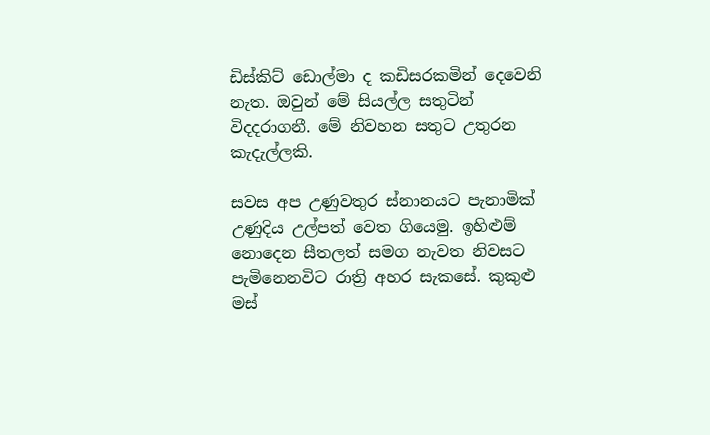ඩිස්කිට් ඩොල්මා ද කඩිසරකමින් දෙවෙනි නැත. ඔවුන් මේ සියල්ල සතුටින් විදදරාගනී. මේ නිවහන සතුට උතුරන කැදැල්ලකි.

සවස අප උණුවතුර ස්නානයට පැනාමික් උණුදිය උල්පත් වෙත ගියෙමු. ඉහිළුම් නොදෙන සීතලත් සමග නැවත නිවසට පැමිනෙනවිට රාත්‍රි අහර සැකසේ. කුකුළු මස්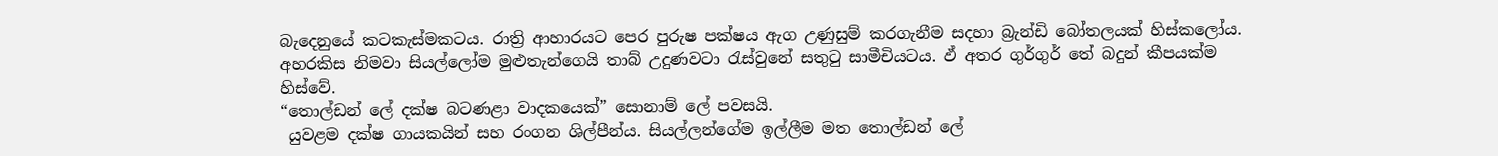බැදෙනුයේ කටකැස්මකටය. රාත්‍රි ආහාරයට පෙර පුරුෂ පක්ෂය ඇග උණුසුම් කරගැනීම සදහා බ්‍රැන්ඩි බෝතලයක් හිස්කලෝය. අහරකිස නිමවා සියල්ලෝම මුළුතැන්ගෙයි තාබ් උදුණවටා රැස්වුනේ සතුටු සාමීචියටය. ඵ් අතර ගුර්ගුර් තේ බදුන් කීපයක්ම හිස්වේ.
“තොල්ඩන් ලේ දක්ෂ බටණළා වාදකයෙක්” සොනාම් ලේ පවසයි.
 යුවළම දක්ෂ ගායකයින් සහ රංගන ශිල්පීන්ය. සියල්ලන්ගේම ඉල්ලීම මත තොල්ඩන් ලේ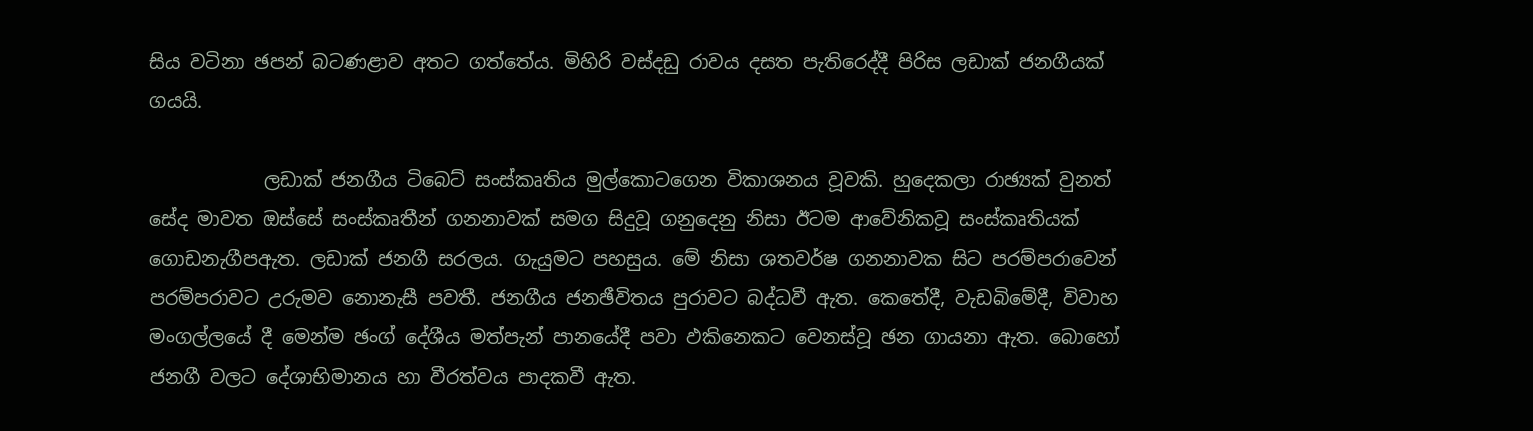සිය වටිනා ඡපන් බටණළාව අතට ගත්තේය. මිහිරි වස්දඩු රාවය දසත පැතිරෙද්දී පිරිස ලඩාක් ජනගීයක් ගයයි.

            ලඩාක් ජනගීය ටිබෙට් සංස්කෘතිය මුල්කොටගෙන විකාශනය වූවකි. හුදෙකලා රාඡ්‍යක් වුනත් සේද මාවත ඔස්සේ සංස්කෘතීන් ගනනාවක් සමග සිදුවූ ගනුදෙනු නිසා ඊටම ආවේනිකවූ සංස්කෘතියක් ගොඩනැගීපඇත. ලඩාක් ජනගී සරලය. ගැයුමට පහසුය. මේ නිසා ශතවර්ෂ ගනනාවක සිට පරම්පරාවෙන් පරම්පරාවට උරුමව නොනැසී පවතී. ජනගීය ජනඡීවිතය පුරාවට බද්ධවී ඇත. කෙතේදී, වැඩබිමේදී, විවාහ මංගල්ලයේ දී මෙන්ම ඡංග් දේශීය මත්පැන් පානයේදී පවා ඵකිනෙකට වෙනස්වූ ඡන ගායනා ඇත. බොහෝ ජනගී වලට දේශාභිමානය හා වීරත්වය පාදකවී ඇත.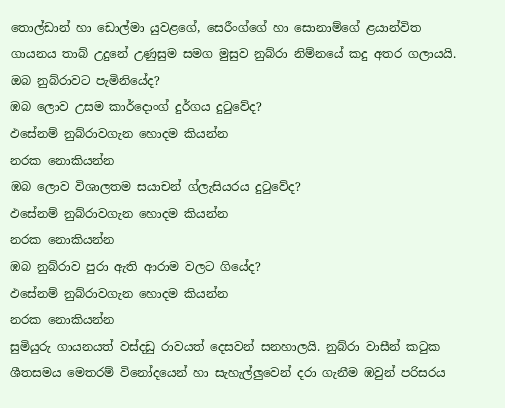තොල්ඩාන් හා ඩොල්මා යුවළගේ, සෙරීංග්ගේ හා සොනාම්ගේ ළයාන්විත ගායනය තාබ් උදුනේ උණුසුම සමග මුසුව නුබ්රා නිම්නයේ කදු අතර ගලායයි.
ඔබ නුබ්රාවට පැමිනියේද?
ඹබ ලොව උසම කාර්දොංග් දුර්ගය දුටුවේද?
ඵසේනම් නුබ්රාවගැන හොදම කියන්න
නරක නොකියන්න
ඹබ ලොව විශාලතම සයාචන් ග්ලැසියරය දුටුවේද?
ඵසේනම් නුබ්රාවගැන හොදම කියන්න
නරක නොකියන්න
ඹබ නුබ්රාව පුරා ඇති ආරාම වලට ගියේද?
ඵසේනම් නුබ්රාවගැන හොදම කියන්න
නරක නොකියන්න
සුමියුරු ගායනයත් වස්දඩු රාවයත් දෙසවන් සනහාලයි. නුබ්රා වාසීන් කටුක ශීතසමය මෙතරම් විනෝදයෙන් හා සැහැල්ලුවෙන් දරා ගැනීම ඹවුන් පරිසරය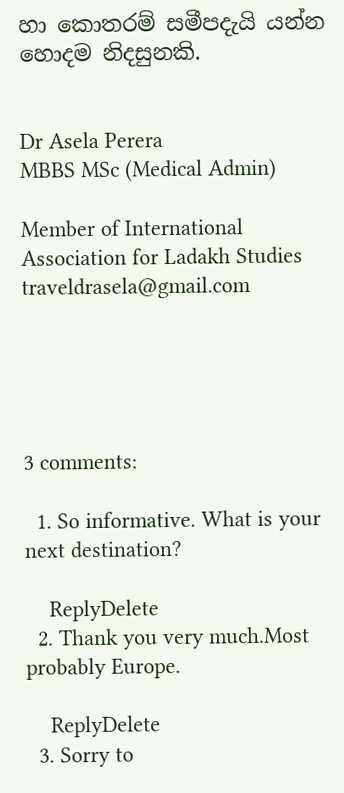හා කොතරම් සමීපදැයි යන්න හොදම නිදසුනකි.


Dr Asela Perera
MBBS MSc (Medical Admin)

Member of International Association for Ladakh Studies
traveldrasela@gmail.com





3 comments:

  1. So informative. What is your next destination?

    ReplyDelete
  2. Thank you very much.Most probably Europe.

    ReplyDelete
  3. Sorry to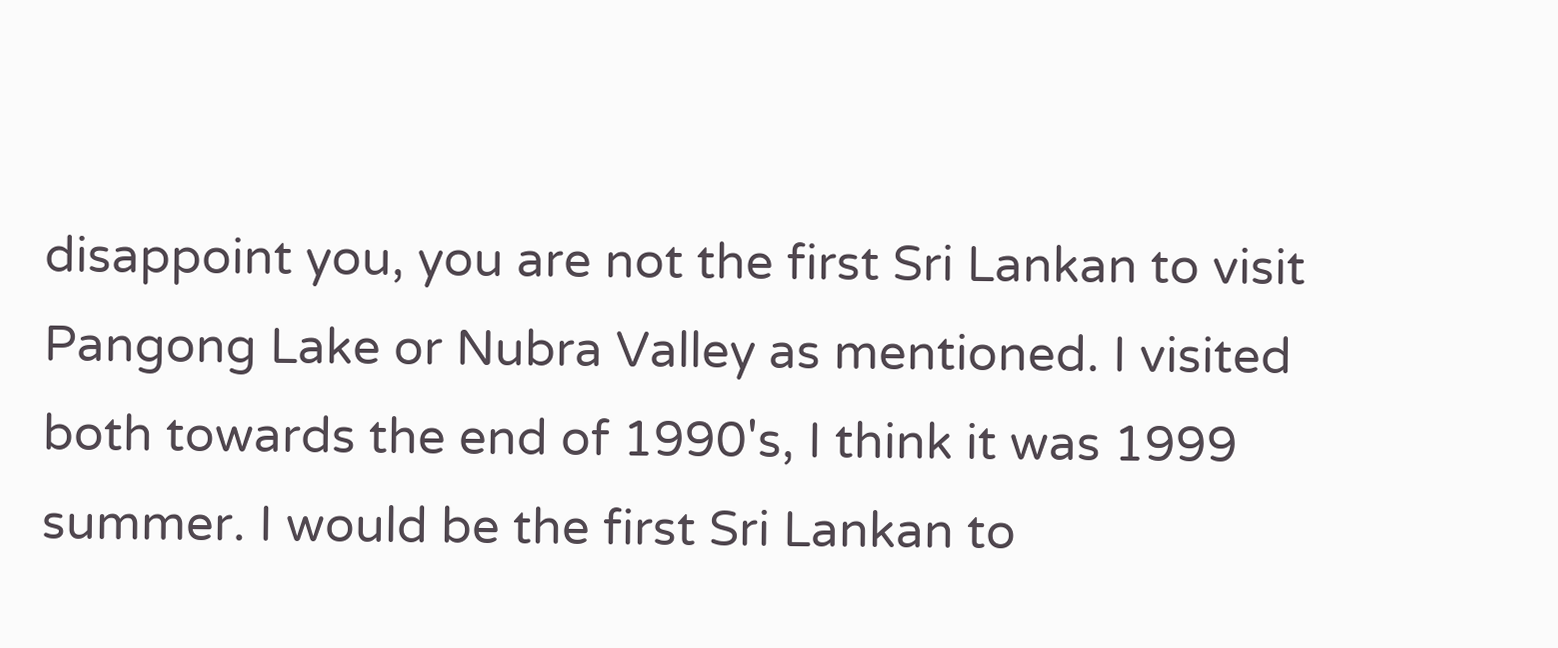disappoint you, you are not the first Sri Lankan to visit Pangong Lake or Nubra Valley as mentioned. I visited both towards the end of 1990's, I think it was 1999 summer. I would be the first Sri Lankan to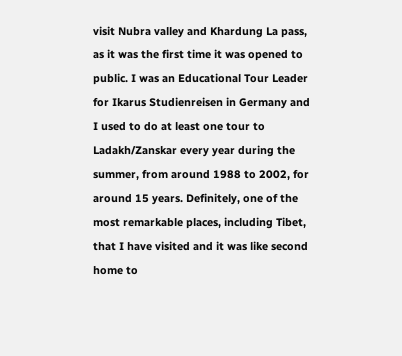visit Nubra valley and Khardung La pass, as it was the first time it was opened to public. I was an Educational Tour Leader for Ikarus Studienreisen in Germany and I used to do at least one tour to Ladakh/Zanskar every year during the summer, from around 1988 to 2002, for around 15 years. Definitely, one of the most remarkable places, including Tibet, that I have visited and it was like second home to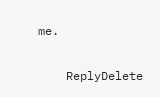me.

    ReplyDelete